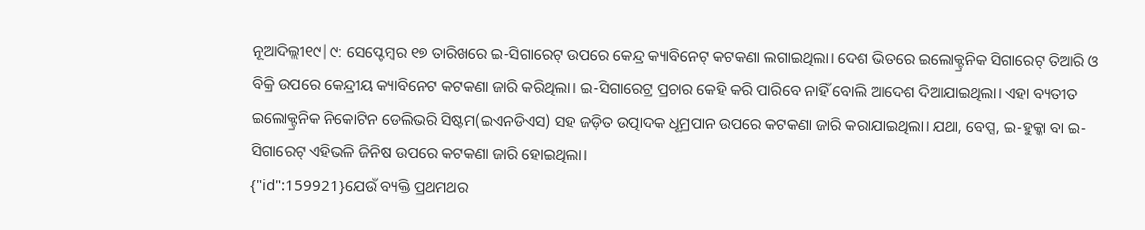ନୂଆଦିଲ୍ଲୀ୧୯|୯: ସେପ୍ଟେମ୍ବର ୧୭ ତାରିଖରେ ଇ-ସିଗାରେଟ୍ ଉପରେ କେନ୍ଦ୍ର କ୍ୟାବିନେଟ୍ କଟକଣା ଲଗାଇଥିଲା। ଦେଶ ଭିତରେ ଇଲୋକ୍ଟ୍ରନିକ ସିଗାରେଟ୍ ତିଆରି ଓ ବିକ୍ରି ଉପରେ କେନ୍ଦ୍ରୀୟ କ୍ୟାବିନେଟ କଟକଣା ଜାରି କରିଥିଲା। ଇ-ସିଗାରେଟ୍ର ପ୍ରଚାର କେହି କରି ପାରିବେ ନାହିଁ ବୋଲି ଆଦେଶ ଦିଆଯାଇଥିଲା। ଏହା ବ୍ୟତୀତ ଇଲୋକ୍ଟ୍ରନିକ ନିକୋଟିନ ଡେଲିଭରି ସିଷ୍ଟମ(ଇଏନଡିଏସ) ସହ ଜଡ଼ିତ ଉତ୍ପାଦକ ଧୂମ୍ରପାନ ଉପରେ କଟକଣା ଜାରି କରାଯାଇଥିଲା। ଯଥା, ବେପ୍ସ, ଇ-ହୁକ୍କା ବା ଇ-ସିଗାରେଟ୍ ଏହିଭଳି ଜିନିଷ ଉପରେ କଟକଣା ଜାରି ହୋଇଥିଲା।
{"id":159921}ଯେଉଁ ବ୍ୟକ୍ତି ପ୍ରଥମଥର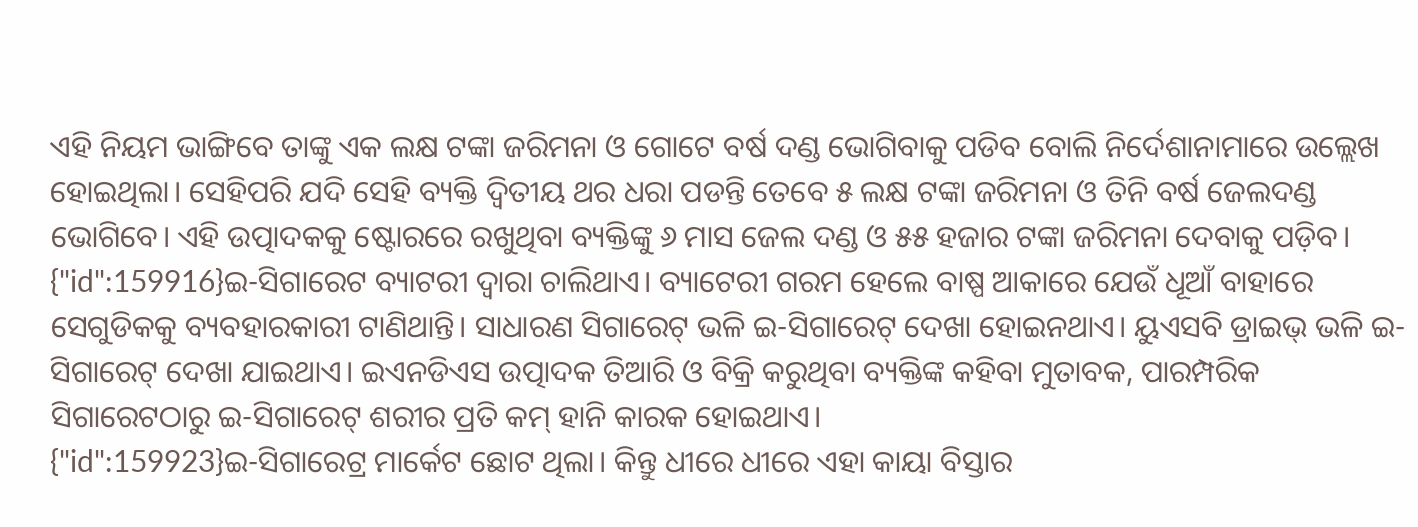ଏହି ନିୟମ ଭାଙ୍ଗିବେ ତାଙ୍କୁ ଏକ ଲକ୍ଷ ଟଙ୍କା ଜରିମନା ଓ ଗୋଟେ ବର୍ଷ ଦଣ୍ଡ ଭୋଗିବାକୁ ପଡିବ ବୋଲି ନିର୍ଦେଶାନାମାରେ ଉଲ୍ଲେଖ ହୋଇଥିଲା। ସେହିପରି ଯଦି ସେହି ବ୍ୟକ୍ତି ଦ୍ବିତୀୟ ଥର ଧରା ପଡନ୍ତି ତେବେ ୫ ଲକ୍ଷ ଟଙ୍କା ଜରିମନା ଓ ତିନି ବର୍ଷ ଜେଲଦଣ୍ଡ ଭୋଗିବେ। ଏହି ଉତ୍ପାଦକକୁ ଷ୍ଟୋରରେ ରଖୁଥିବା ବ୍ୟକ୍ତିଙ୍କୁ ୬ ମାସ ଜେଲ ଦଣ୍ଡ ଓ ୫୫ ହଜାର ଟଙ୍କା ଜରିମନା ଦେବାକୁ ପଡ଼ିବ।
{"id":159916}ଇ-ସିଗାରେଟ ବ୍ୟାଟରୀ ଦ୍ବାରା ଚାଲିଥାଏ। ବ୍ୟାଟେରୀ ଗରମ ହେଲେ ବାଷ୍ପ ଆକାରେ ଯେଉଁ ଧୂଆଁ ବାହାରେ ସେଗୁଡିକକୁ ବ୍ୟବହାରକାରୀ ଟାଣିଥାନ୍ତି। ସାଧାରଣ ସିଗାରେଟ୍ ଭଳି ଇ-ସିଗାରେଟ୍ ଦେଖା ହୋଇନଥାଏ। ୟୁଏସବି ଡ୍ରାଇଭ୍ ଭଳି ଇ-ସିଗାରେଟ୍ ଦେଖା ଯାଇଥାଏ। ଇଏନଡିଏସ ଉତ୍ପାଦକ ତିଆରି ଓ ବିକ୍ରି କରୁଥିବା ବ୍ୟକ୍ତିଙ୍କ କହିବା ମୁତାବକ, ପାରମ୍ପରିକ ସିଗାରେଟଠାରୁ ଇ-ସିଗାରେଟ୍ ଶରୀର ପ୍ରତି କମ୍ ହାନି କାରକ ହୋଇଥାଏ।
{"id":159923}ଇ-ସିଗାରେଟ୍ର ମାର୍କେଟ ଛୋଟ ଥିଲା। କିନ୍ତୁ ଧୀରେ ଧୀରେ ଏହା କାୟା ବିସ୍ତାର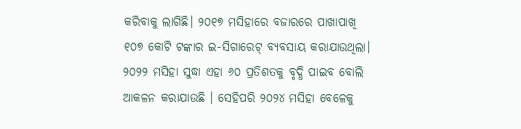କରିବାକୁ ଲାଗିଛି। ୨୦୧୭ ମସିହାରେ ବଜାରରେ ପାଖାପାଖି ୧୦୭ କୋଟି ଟଙ୍କାର ଇ-ସିଗାରେଟ୍ ବ୍ୟବସାୟ କରାଯାଉଥିଲା। ୨୦୨୨ ମସିହା ସୁଦ୍ଧା ଏହା ୬୦ ପ୍ରତିଶତକୁ ବୃଦ୍ଧି ପାଇବ ବୋଲି ଆକଳନ କରାଯାଉଛି । ସେହିପରି ୨୦୨୪ ମସିହା ବେଳେକୁ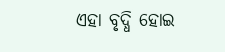ଏହା ବୃଦ୍ଧି ହୋଇ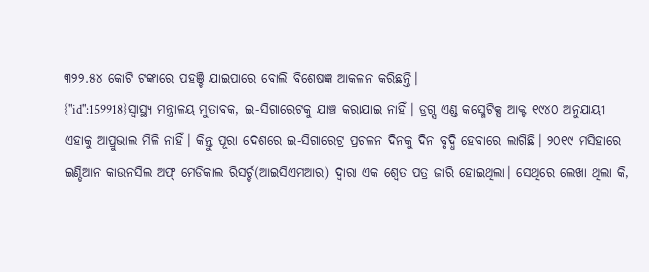୩୨୨.୫୪ କୋଟି ଟଙ୍କାରେ ପହଞ୍ଚି ଯାଇପାରେ ବୋଲି ବିଶେଷଜ୍ଞ ଆକଳନ କରିଛନ୍ତି।
{"id":159918}ସ୍ବାସ୍ଥ୍ୟ ମନ୍ତ୍ରାଳୟ ମୁତାବକ, ଇ-ସିଗାରେଟକୁ ଯାଞ୍ଚ କରାଯାଇ ନାହିଁ। ଡ୍ରଗ୍ସ ଏଣ୍ଡ କସ୍ମେଟିକ୍ସ ଆକ୍ଟ ୧୯୪୦ ଅନୁଯାୟୀ ଏହାକୁ ଆପ୍ରୁଭାଲ ମିଳି ନାହିଁ। କିନ୍ତୁ ପୂରା ଦେଶରେ ଇ-ସିଗାରେଟ୍ର ପ୍ରଚଳନ ଦିନକୁ ଦିନ ବୃଦ୍ଧି ହେବାରେ ଲାଗିଛି। ୨୦୧୯ ମସିହାରେ ଇଣ୍ଡିଆନ କାଉନସିଲ ଅଫ୍ ମେଡିକାଲ ରିସର୍ଚ୍ଚ(ଆଇସିଏମଆର) ଦ୍ବାରା ଏକ ଶ୍ବେତ ପତ୍ର ଜାରି ହୋଇଥିଲା। ସେଥିରେ ଲେଖା ଥିଲା କି,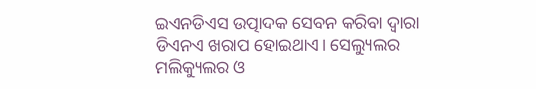ଇଏନଡିଏସ ଉତ୍ପାଦକ ସେବନ କରିବା ଦ୍ବାରା ଡିଏନଏ ଖରାପ ହୋଇଥାଏ। ସେଲ୍ୟୁଲର ମଲିକ୍ୟୁଲର ଓ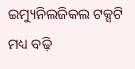ଇମ୍ୟୁନିଲଜିକଲ ଟକ୍ସଟି ମଧ୍ୟ ବଢ଼ି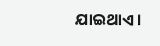ଯାଇଥାଏ।